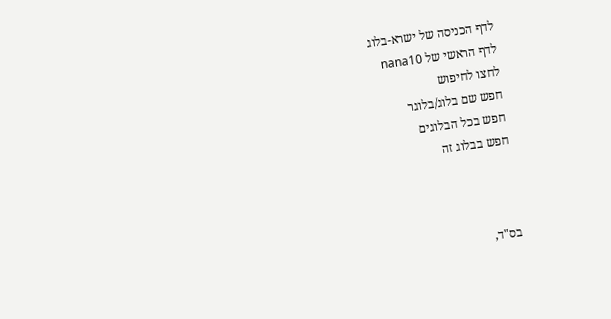לדף הכניסה של ישרא-בלוג
לדף הראשי של nana10
לחצו לחיפוש
חפש שם בלוג/בלוגר
חפש בכל הבלוגים
חפש בבלוג זה



בס"ד,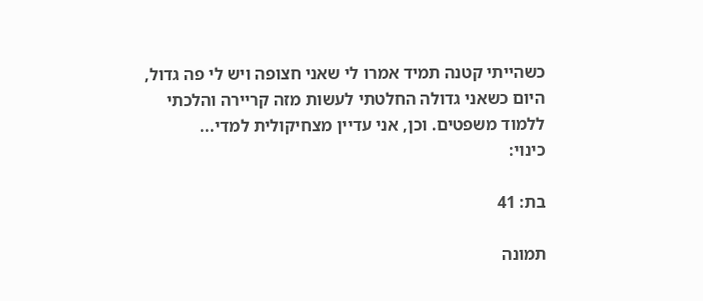כשהייתי קטנה תמיד אמרו לי שאני חצופה ויש לי פה גדול, היום כשאני גדולה החלטתי לעשות מזה קריירה והלכתי ללמוד משפטים. וכן, אני עדיין מצחיקולית למדי...
כינוי:

בת: 41

תמונה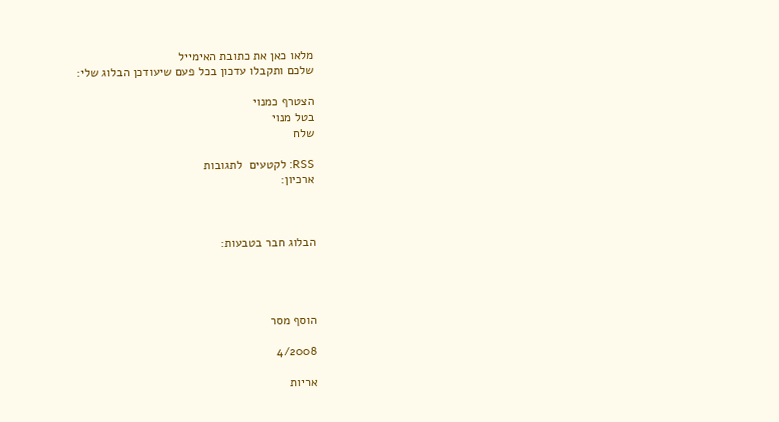מלאו כאן את כתובת האימייל
שלכם ותקבלו עדכון בכל פעם שיעודכן הבלוג שלי:

הצטרף כמנוי
בטל מנוי
שלח

RSS: לקטעים  לתגובות
ארכיון:



הבלוג חבר בטבעות:




הוסף מסר

4/2008

אריות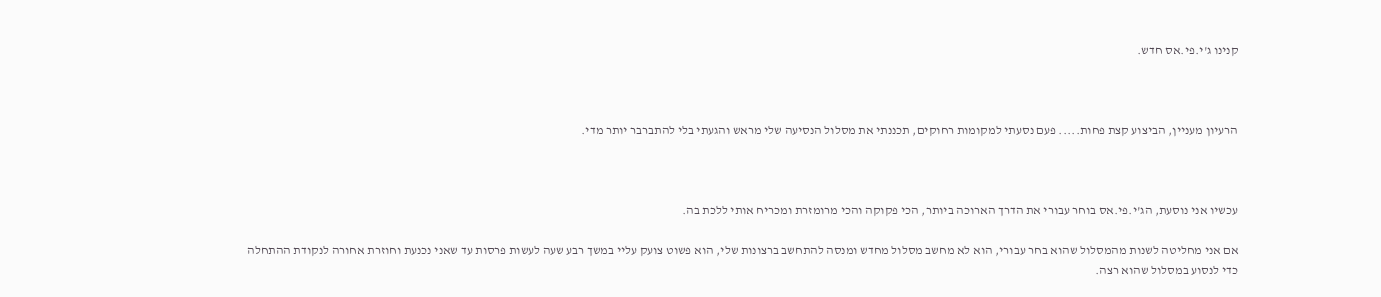קנינו ג'י.פי.אס חדש.



הרעיון מעניין, הביצוע קצת פחות..... פעם נסעתי למקומות רחוקים, תכננתי את מסלול הנסיעה שלי מראש והגעתי בלי להתברבר יותר מדי.



עכשיו אני נוסעת, הג'י.פי.אס בוחר עבורי את הדרך הארוכה ביותר, הכי פקוקה והכי מרומזרת ומכריח אותי ללכת בה.

אם אני מחליטה לשנות מהמסלול שהוא בחר עבורי, הוא לא מחשב מסלול מחדש ומנסה להתחשב ברצונות שלי, הוא פשוט צועק עליי במשך רבע שעה לעשות פרסות עד שאני נכנעת וחוזרת אחורה לנקודת ההתחלה כדי לנסוע במסלול שהוא רצה.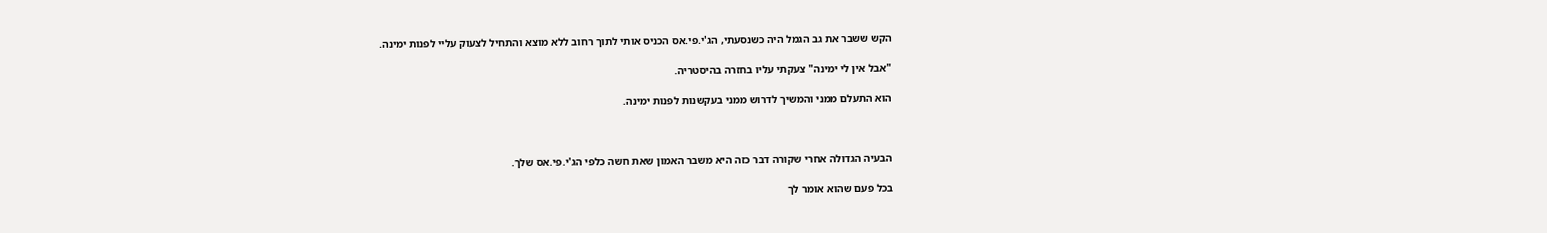הקש ששבר את גב הגמל היה כשנסעתי, הג'י.פי.אס הכניס אותי לתוך רחוב ללא מוצא והתחיל לצעוק עליי לפנות ימינה.

"אבל אין לי ימינה" צעקתי עליו בחזרה בהיסטריה.

הוא התעלם ממני והמשיך לדרוש ממני בעקשנות לפנות ימינה.



הבעיה הגדולה אחרי שקורה דבר כזה היא משבר האמון שאת חשה כלפי הג'י.פי.אס שלך.

בכל פעם שהוא אומר לך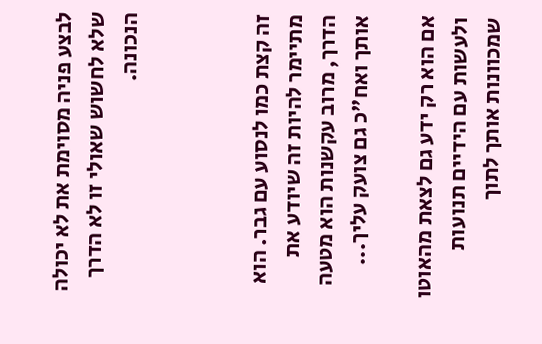לבצע פניה מסוימת את לא יכולה שלא לחשוש שאולי זו לא הדרך הנכונה.



זה קצת כמו לנסוע עם גבר. הוא מתיימר להיות זה שיודע את הדרך, מרוב עקשנות הוא מטעה אותך ואח"כ גם צועק עליך...

אם הוא רק ידע גם לצאת מהאוטו ולעשות עם הידיים תנועות שמכוונות אותך לתוך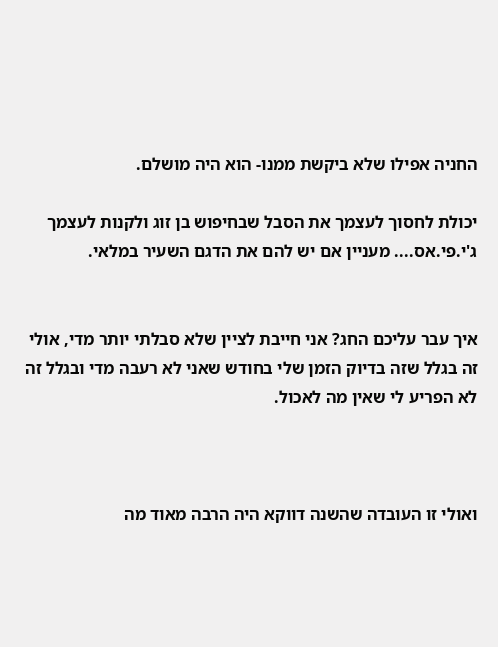החניה אפילו שלא ביקשת ממנו- הוא היה מושלם.

יכולת לחסוך לעצמך את הסבל שבחיפוש בן זוג ולקנות לעצמך ג'י.פי.אס.... מעניין אם יש להם את הדגם השעיר במלאי.


איך עבר עליכם החג? אני חייבת לציין שלא סבלתי יותר מדי, אולי זה בגלל שזה בדיוק הזמן שלי בחודש שאני לא רעבה מדי ובגלל זה לא הפריע לי שאין מה לאכול.



ואולי זו העובדה שהשנה דווקא היה הרבה מאוד מה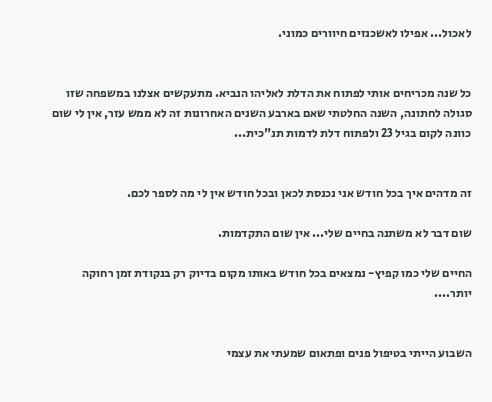לאכול... אפילו לאשכנזים חיוורים כמוני.


כל שנה מכריחים אותי לפתוח את הדלת לאליהו הנביא. מתעקשים אצלנו במשפחה שזו סגולה לחתונה, השנה החלטתי שאם בארבע השנים האחרונות זה לא ממש עזר, אין לי שום כוונה לקום בגיל 23 ולפתוח דלת לדמות תנ"כית...


זה מדהים איך בכל חודש אני נכנסת לכאן ובכל חודש אין לי מה לספר לכם.

שום דבר לא משתנה בחיים שלי... אין שום התקדמות.

החיים שלי כמו קפיץ- נמצאים בכל חודש באותו מקום בדיוק רק בנקודת זמן רחוקה יותר....


השבוע הייתי בטיפול פנים ופתאום שמעתי את עצמי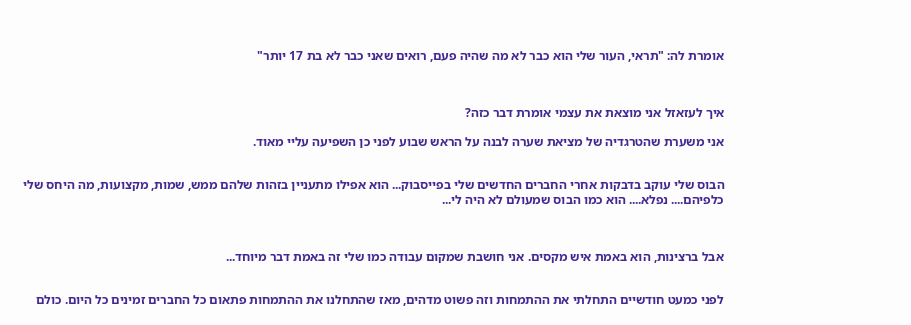אומרת לה: "תראי, העור שלי הוא כבר לא מה שהיה פעם, רואים שאני כבר לא בת 17 יותר"



איך לעזאזל אני מוצאת את עצמי אומרת דבר כזה?

אני משערת שהטרגדיה של מציאת שערה לבנה על הראש שבוע לפני כן השפיעה עליי מאוד.


הבוס שלי עוקב בדבקות אחרי החברים החדשים שלי בפייסבוק... הוא אפילו מתעניין בזהות שלהם ממש, שמות, מקצועות, מה היחס שלי כלפיהם.... נפלא.... הוא כמו הבוס שמעולם לא היה לי...



אבל ברצינות, הוא באמת איש מקסים. אני חושבת שמקום עבודה כמו שלי זה באמת דבר מיוחד...


לפני כמעט חודשיים התחלתי את ההתמחות וזה פשוט מדהים, מאז שהתחלנו את ההתמחות פתאום כל החברים זמינים כל היום. כולם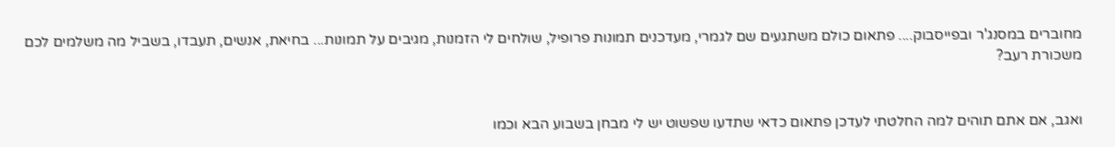מחוברים במסנג'ר ובפייסבוק.... פתאום כולם משתגעים שם לגמרי, מעדכנים תמונות פרופיל, שולחים לי הזמנות, מגיבים על תמונות... בחיאת, אנשים, תעבדו, בשביל מה משלמים לכם משכורת רעב?


ואגב, אם אתם תוהים למה החלטתי לעדכן פתאום כדאי שתדעו שפשוט יש לי מבחן בשבוע הבא וכמו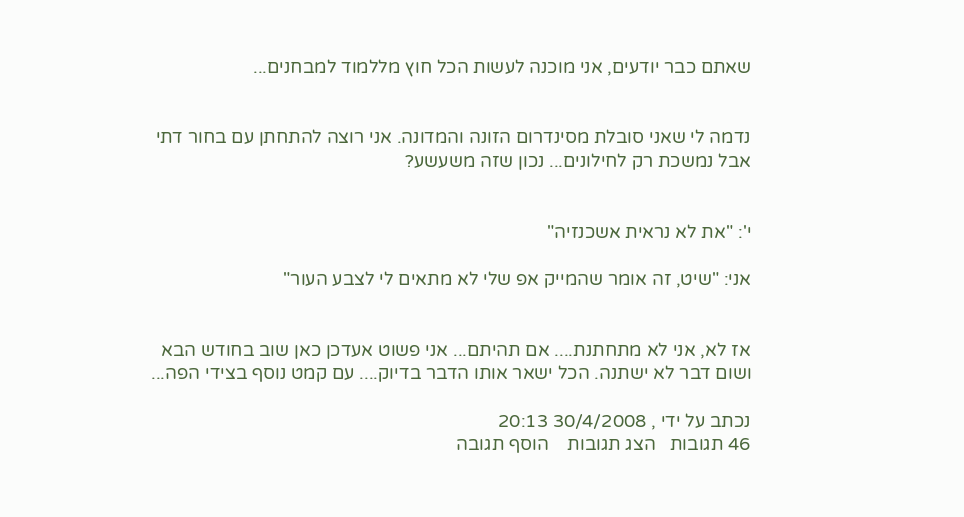שאתם כבר יודעים, אני מוכנה לעשות הכל חוץ מללמוד למבחנים...


נדמה לי שאני סובלת מסינדרום הזונה והמדונה. אני רוצה להתחתן עם בחור דתי אבל נמשכת רק לחילונים... נכון שזה משעשע?


י': "את לא נראית אשכנזיה"

אני: "שיט, זה אומר שהמייק אפ שלי לא מתאים לי לצבע העור"


אז לא, אני לא מתחתנת.... אם תהיתם... אני פשוט אעדכן כאן שוב בחודש הבא ושום דבר לא ישתנה. הכל ישאר אותו הדבר בדיוק.... עם קמט נוסף בצידי הפה...

נכתב על ידי , 30/4/2008 20:13
46 תגובות   הצג תגובות    הוסף תגובה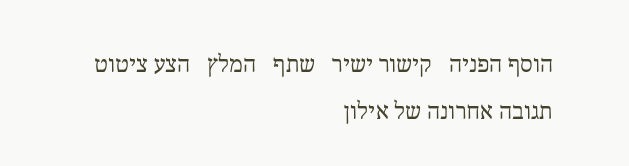הוסף הפניה   קישור ישיר   שתף   המלץ   הצע ציטוט
תגובה אחרונה של אילון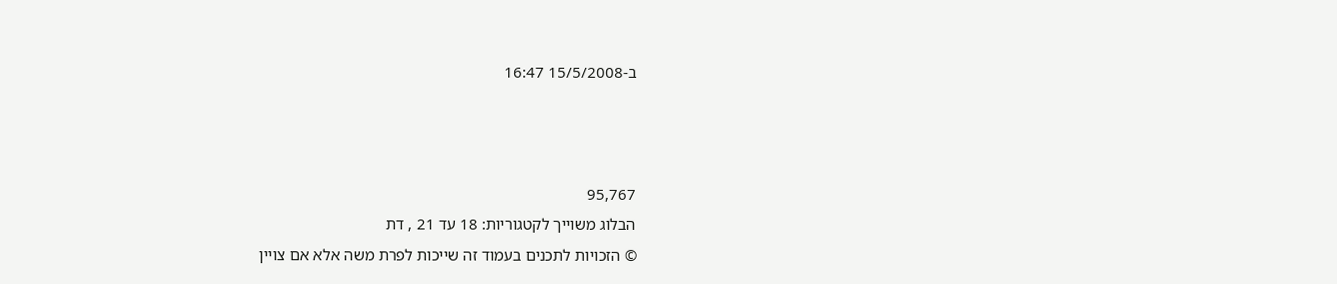ב-15/5/2008 16:47



95,767
הבלוג משוייך לקטגוריות: 18 עד 21 , דת
© הזכויות לתכנים בעמוד זה שייכות לפרת משה אלא אם צויין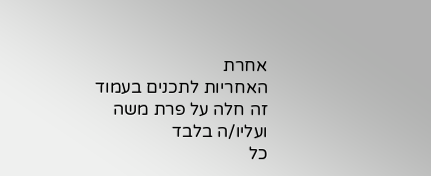אחרת
האחריות לתכנים בעמוד זה חלה על פרת משה ועליו/ה בלבד
כל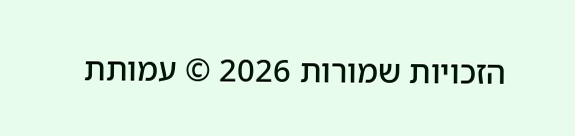הזכויות שמורות 2026 © עמותת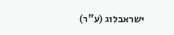ישראבלוג (ע"ר)